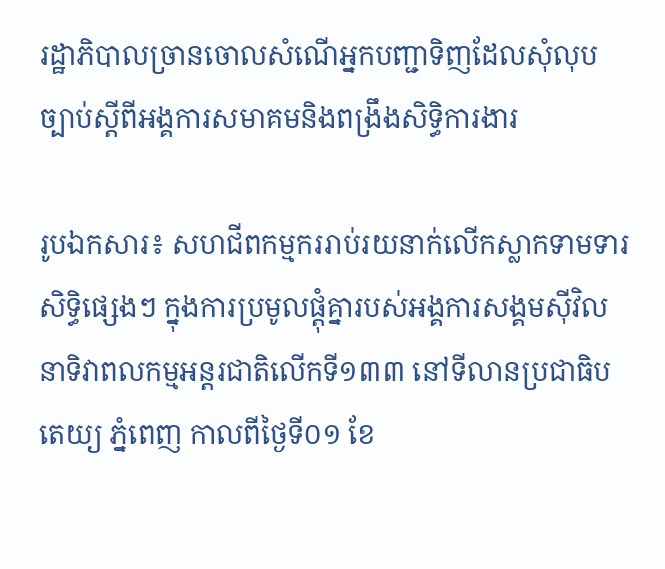រដ្ឋាភិបាលច្រានចោលសំណើអ្នកបញ្ជាទិញដែលសុំលុបច្បាប់ស្តីពីអង្គការសមាគមនិងពង្រឹងសិទ្ធិការងារ

រូបឯកសារ៖ សហជីពកម្មកររាប់រយនាក់លើកស្លាកទាមទារសិទ្ធិផ្សេងៗ ក្នុងការប្រមូលផ្តុំគ្នារបស់អង្គការសង្គមស៊ីវិល នាទិវាពលកម្មអន្តរជាតិលើកទី១៣៣ នៅទីលានប្រជាធិបតេយ្យ ភ្នំពេញ កាលពីថ្ងៃទី០១ ខែ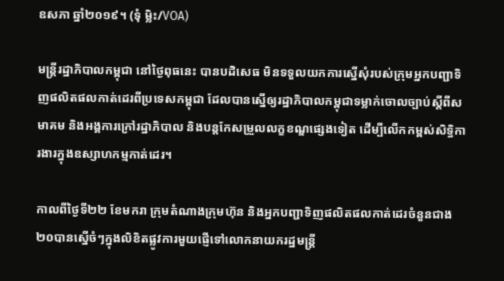ឧសភា ឆ្នាំ២០១៩។ (ទុំ ម្លិះ/VOA)

មន្ត្រីរដ្ឋាភិបាលកម្ពុជា នៅថ្ងៃពុធនេះ បានបដិសេធ មិនទទួលយកការស្នើសុំរបស់ក្រុមអ្នកបញ្ជាទិញផលិតផលកាត់ដេរពីប្រទេសកម្ពុជា ដែលបានស្នើឲ្យរដ្ឋាភិបាលកម្ពុជាទម្លាក់ចោលច្បាប់ស្តីពីសមាគម និងអង្គការក្រៅរដ្ឋាភិបាល និងបន្តកែសម្រួលលក្ខខណ្ឌផ្សេងទៀត ដើម្បីលើកកម្ពស់សិទ្ធិការងារក្នុងឧស្សាហកម្មកាត់ដេរ។

កាលពីថ្ងៃទី២២ ខែមករា ក្រុមតំណាងក្រុមហ៊ុន និងអ្នកបញ្ជាទិញផលិតផលកាត់ដេរចំនួនជាង ២០បានស្នើចំៗក្នុងលិខិតផ្លូវការមួយផ្ញើទៅលោកនាយករដ្ឋមន្ត្រី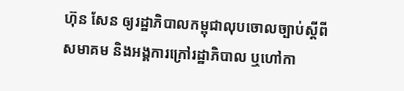ហ៊ុន សែន ឲ្យរដ្ឋាភិបាលកម្ពុជាលុបចោលច្បាប់ស្តីពីសមាគម និងអង្គការក្រៅរដ្ឋាភិបាល ឬហៅកា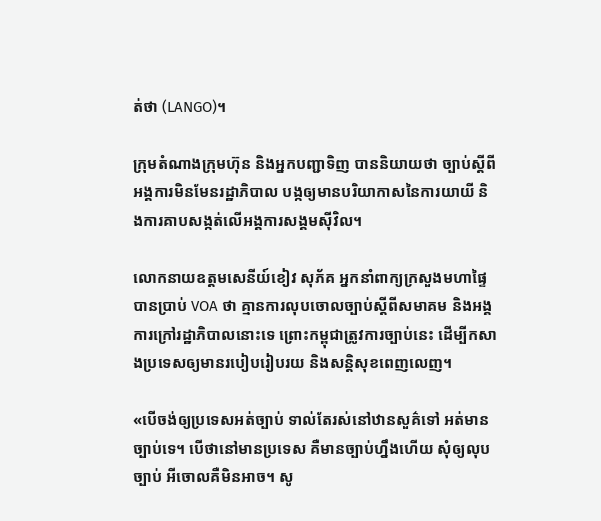ត់ថា (LANGO)។

ក្រុមតំណាងក្រុមហ៊ុន និងអ្នកបញ្ជាទិញ បាននិយាយថា ច្បាប់ស្តីពីអង្គការមិនមែនរដ្ឋាភិបាល បង្កឲ្យមានបរិយាកាសនៃការយាយី និងការគាបសង្កត់លើអង្គការសង្គមស៊ីវិល។

លោកនាយឧត្តមសេនីយ៍ខៀវ សុភ័គ អ្នកនាំពាក្យក្រសួងមហាផ្ទៃ បានប្រាប់ VOA ថា គ្មានការលុបចោលច្បាប់ស្តីពីសមាគម និងអង្គការក្រៅរដ្ឋាភិបាលនោះទេ ព្រោះកម្ពុជាត្រូវការច្បាប់នេះ ដើម្បីកសាងប្រទេសឲ្យមានរបៀបរៀបរយ និងសន្តិសុខពេញលេញ។

«បើចង់ឲ្យប្រទេសអត់ច្បាប់ ទាល់តែរស់នៅឋានសួគ៌ទៅ អត់មានច្បាប់ទេ។ បើថានៅមានប្រទេស គឺមានច្បាប់ហ្នឹងហើយ សុំឲ្យលុបច្បាប់ អីចោលគឺមិនអាច។ សូ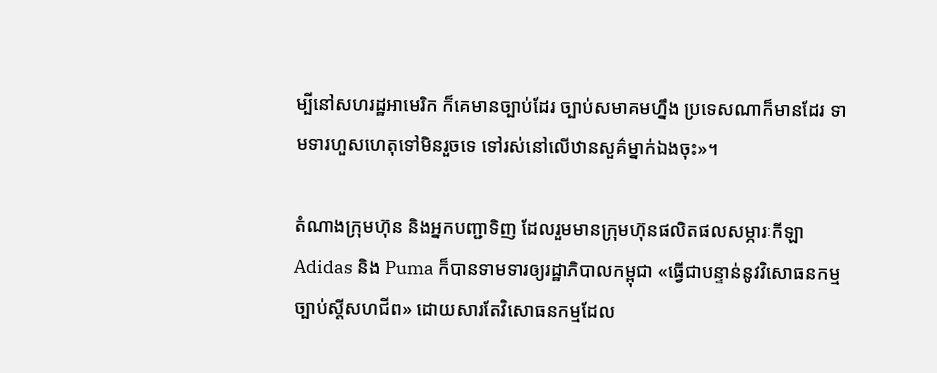ម្បីនៅសហរដ្ឋអាមេរិក ក៏គេមានច្បាប់ដែរ ច្បាប់សមាគមហ្នឹង ប្រទេសណាក៏មានដែរ ទាមទារហួសហេតុទៅមិនរួចទេ ទៅរស់នៅលើឋានសួគ៌ម្នាក់ឯងចុះ»។

តំណាងក្រុមហ៊ុន និងអ្នកបញ្ជាទិញ ដែលរួមមានក្រុមហ៊ុនផលិតផលសម្ភារៈកីឡា Adidas និង Puma ក៏បានទាមទារឲ្យរដ្ឋាភិបាលកម្ពុជា «ធ្វើជាបន្ទាន់នូវវិសោធនកម្មច្បាប់ស្តីសហជីព» ដោយសារតែវិសោធនកម្មដែល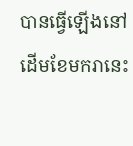បានធ្វើឡើងនៅដើមខែមករានេះ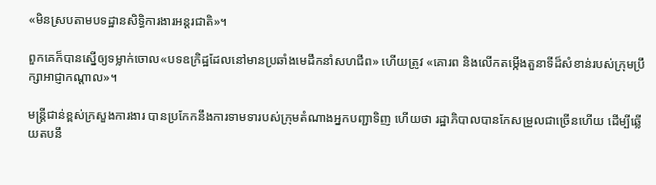«មិនស្របតាមបទដ្ឋានសិទ្ធិការងារអន្តរជាតិ»។

ពួកគេក៏បានស្នើឲ្យទម្លាក់ចោល«បទឧក្រិដ្ឋដែលនៅមានប្រឆាំងមេដឹកនាំសហជីព» ហើយត្រូវ «គោរព និងលើកតម្កើងតួនាទីដ៏សំខាន់របស់ក្រុមប្រឹក្សាអាជ្ញាកណ្តាល»។

មន្ត្រីជាន់ខ្ពស់ក្រសួងការងារ បានប្រកែកនឹងការទាមទារបស់ក្រុមតំណាងអ្នកបញ្ជាទិញ ហើយថា រដ្ឋាភិបាលបានកែសម្រួលជាច្រើនហើយ ដើម្បីឆ្លើយតបនឹ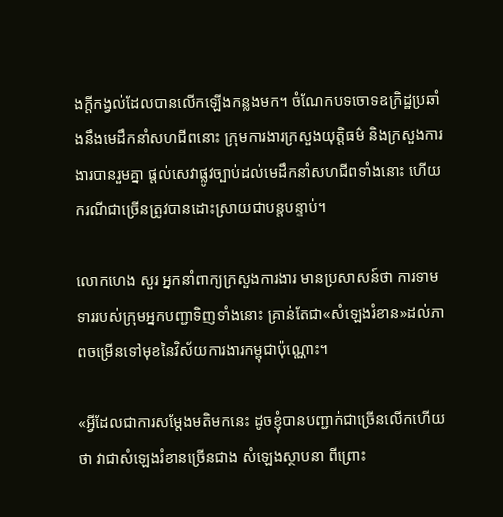ងក្តីកង្វល់ដែលបានលើកឡើងកន្លងមក។ ចំណែកបទចោទឧក្រិដ្ឋប្រឆាំងនឹងមេដឹកនាំសហជីពនោះ ក្រុមការងារក្រសួងយុត្តិធម៌ និងក្រសួងការងារបានរួមគ្នា ផ្តល់សេវាផ្លូវច្បាប់ដល់មេដឹកនាំសហជីពទាំងនោះ ហើយករណីជាច្រើនត្រូវបានដោះស្រាយជាបន្តបន្ទាប់។

លោកហេង សួរ អ្នកនាំពាក្យក្រសួងការងារ មានប្រសាសន៍ថា ការទាមទាររបស់ក្រុមអ្នកបញ្ជាទិញទាំងនោះ គ្រាន់តែជា«សំឡេងរំខាន»ដល់ភាពចម្រើនទៅមុខនៃវិស័យការងារកម្ពុជាប៉ុណ្ណោះ។

«អ្វីដែលជាការសម្តែងមតិមកនេះ ដូចខ្ញុំបានបញ្ជាក់ជាច្រើនលើកហើយថា វាជាសំឡេងរំខានច្រើនជាង សំឡេងស្ថាបនា ពីព្រោះ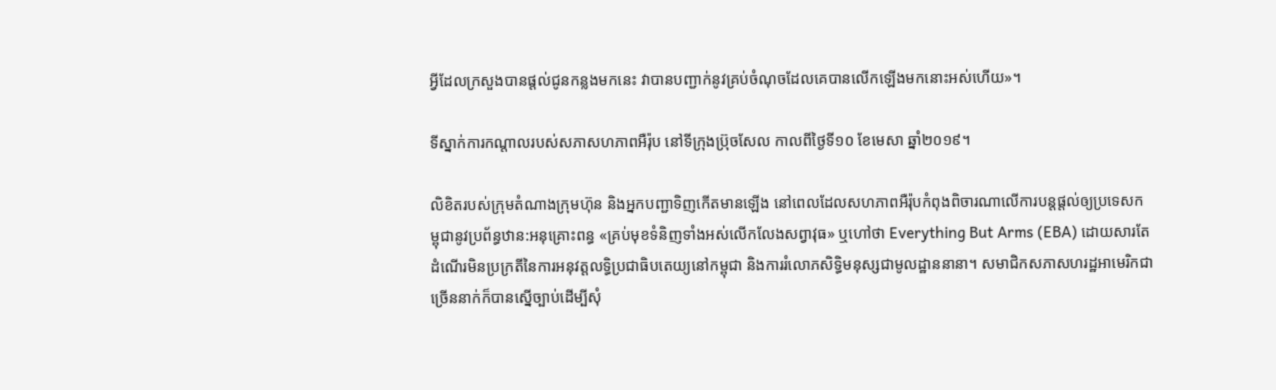អ្វីដែលក្រសួងបានផ្តល់ជូនកន្លងមកនេះ វាបានបញ្ជាក់នូវគ្រប់ចំណុចដែលគេបានលើកឡើងមកនោះអស់ហើយ»។

ទីស្នាក់ការកណ្តាលរបស់សភាសហភាពអឺរ៉ុប នៅទីក្រុងប៊្រុចសែល កាលពីថ្ងៃទី១០ ខែមេសា ឆ្នាំ២០១៩។

លិខិតរបស់ក្រុមតំណាងក្រុមហ៊ុន និងអ្នកបញ្ជាទិញកើតមានឡើង នៅពេលដែលសហភាពអឺរ៉ុបកំពុងពិចារណាលើការបន្តផ្តល់ឲ្យប្រទេសកម្ពុជានូវប្រព័ន្ធឋាន:អនុគ្រោះពន្ធ «គ្រប់មុខទំនិញទាំងអស់លើកលែងសព្វាវុធ» ឬហៅថា Everything But Arms (EBA) ដោយសារតែដំណើរមិនប្រក្រតីនៃការអនុវត្តលទ្ធិប្រជាធិបតេយ្យនៅកម្ពុជា និងការរំលោភសិទ្ធិមនុស្សជាមូលដ្ឋាននានា។ សមាជិកសភាសហរដ្ឋអាមេរិកជាច្រើននាក់ក៏បានស្នើច្បាប់ដើម្បីសុំ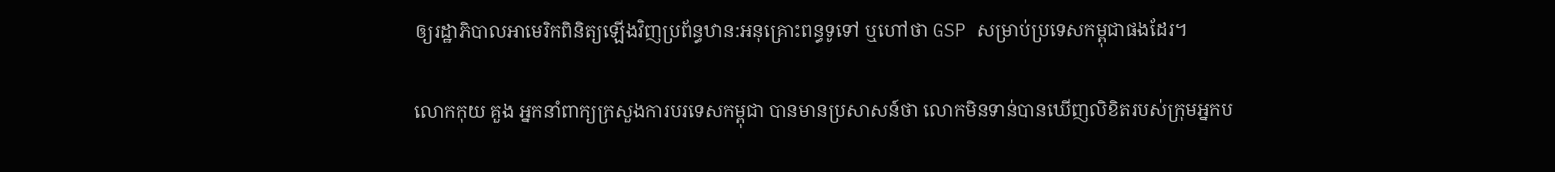ឲ្យរដ្ឋាភិបាលអាមេរិកពិនិត្យឡើងវិញប្រព័ន្ធឋាន:អនុគ្រោះពន្ធទូទៅ ឬហៅថា GSP សម្រាប់ប្រទេសកម្ពុជាផងដែរ។

លោកកុយ គួង អ្នកនាំពាក្យក្រសួងការបរទេសកម្ពុជា បានមានប្រសាសន៍ថា លោកមិនទាន់បានឃើញលិខិតរបស់ក្រុមអ្នកប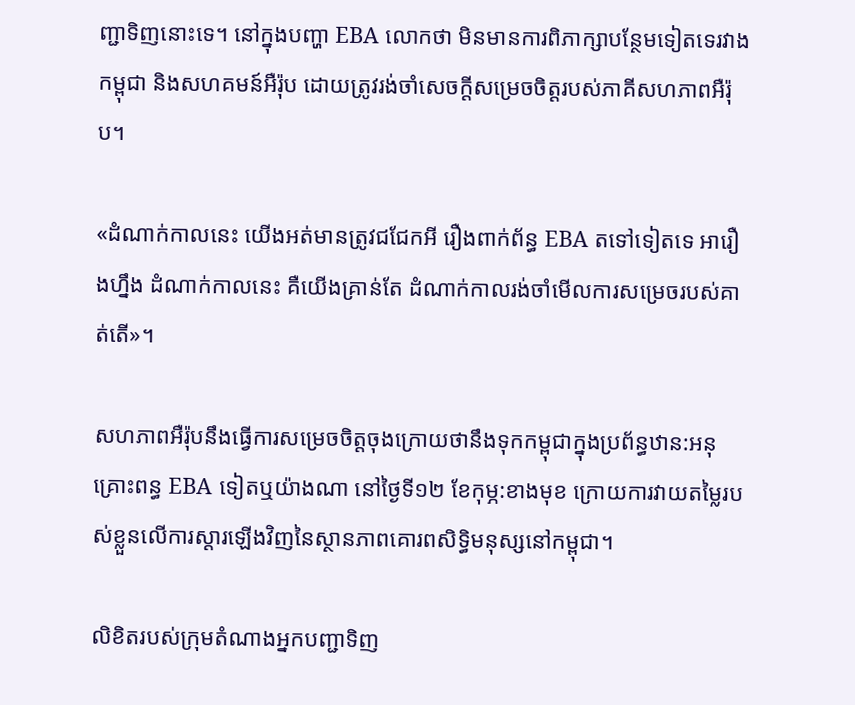ញ្ជាទិញនោះទេ។ នៅក្នុងបញ្ហា EBA លោកថា មិនមានការពិភាក្សាបន្ថែមទៀតទេរវាងកម្ពុជា និងសហគមន៍អឺរ៉ុប ដោយត្រូវរង់ចាំសេចក្តីសម្រេចចិត្តរបស់ភាគីសហភាពអឺរ៉ុប។

«ដំណាក់កាលនេះ យើងអត់មានត្រូវជជែកអី រឿងពាក់ព័ន្ធ EBA តទៅទៀតទេ អារឿងហ្នឹង ដំណាក់កាលនេះ គឺយើងគ្រាន់តែ ដំណាក់កាលរង់ចាំមើលការសម្រេចរបស់គាត់តើ»។

សហភាពអឺរ៉ុបនឹងធ្វើការសម្រេចចិត្តចុងក្រោយថានឹងទុកកម្ពុជាក្នុងប្រព័ន្ធឋាន:អនុគ្រោះពន្ធ EBA ទៀតឬយ៉ាងណា នៅថ្ងៃទី១២ ខែកុម្ភ:ខាងមុខ ក្រោយការវាយតម្លៃរបស់ខ្លួនលើការស្តារឡើងវិញនៃស្ថានភាពគោរពសិទ្ធិមនុស្សនៅកម្ពុជា។

លិខិតរបស់ក្រុមតំណាងអ្នកបញ្ជាទិញ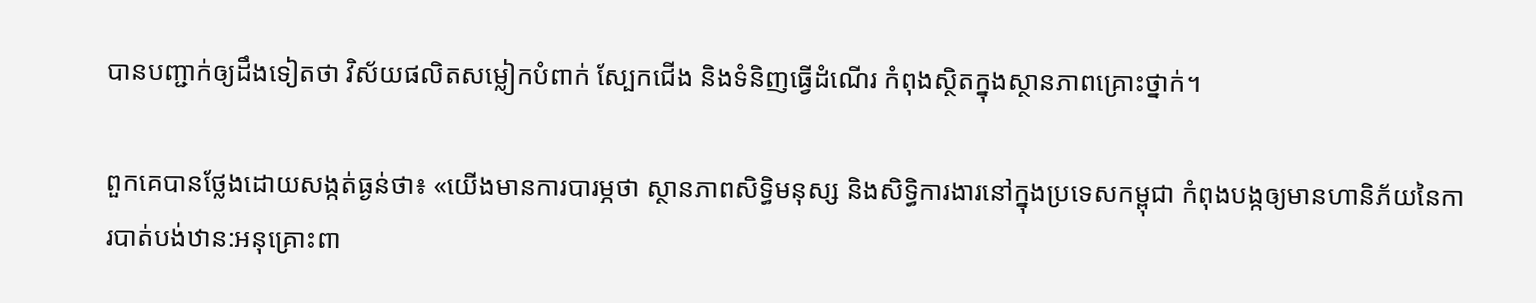បានបញ្ជាក់ឲ្យដឹងទៀតថា វិស័យផលិតសម្លៀកបំពាក់ ស្បែកជើង និងទំនិញធ្វើដំណើរ កំពុងស្ថិតក្នុងស្ថានភាពគ្រោះថ្នាក់។

ពួកគេបានថ្លែងដោយសង្កត់ធ្ងន់ថា៖ «យើងមានការបារម្ភថា ស្ថានភាពសិទ្ធិមនុស្ស និងសិទ្ធិការងារនៅក្នុងប្រទេសកម្ពុជា កំពុងបង្កឲ្យមានហានិភ័យនៃការបាត់បង់ឋាន:អនុគ្រោះពា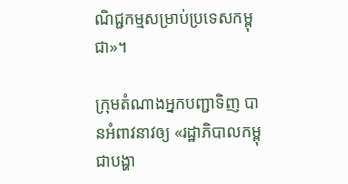ណិជ្ជកម្មសម្រាប់ប្រទេសកម្ពុជា»។

ក្រុមតំណាងអ្នកបញ្ជាទិញ បានអំពាវនាវឲ្យ «រដ្ឋាភិបាលកម្ពុជាបង្ហា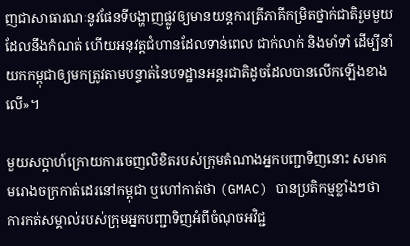ញជាសាធារណៈនូវផែនទីបង្ហាញផ្លូវឲ្យមានយន្តការត្រីភាគីកម្រិតថ្នាក់ជាតិរួមមួយ ដែលនឹងកំណត់ ហើយអនុវត្តជំហានដែលទាន់ពេល ជាក់លាក់ និងមាំទាំ ដើម្បីនាំយកកម្ពុជាឲ្យមកត្រូវតាមបន្ទាត់នៃបទដ្ឋានអន្តរជាតិដូចដែលបានលើកឡើងខាងលើ»។

មួយសប្តាហ៍ក្រោយការចេញលិខិតរបស់ក្រុមតំណាងអ្នកបញ្ជាទិញនោះ សមាគមរោងចក្រកាត់ដេរនៅកម្ពុជា ឬហៅកាត់ថា (GMAC) បានប្រតិកម្មខ្លាំងៗថា ការកត់សម្គាល់របស់ក្រុមអ្នកបញ្ជាទិញអំពីចំណុចអវិជ្ជ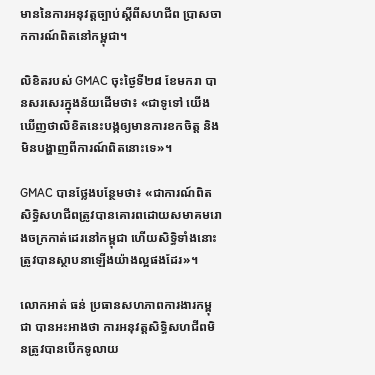មាននៃការអនុវត្តច្បាប់ស្តីពីសហជីព ប្រាសចាកការណ៍ពិតនៅកម្ពុជា។

លិខិតរបស់ GMAC ចុះថ្ងៃទី២៨ ខែមករា បានសរសេរក្នុងន័យដើមថា៖ «ជាទូទៅ យើងឃើញថាលិខិតនេះបង្កឲ្យមានការខកចិត្ត និងមិនបង្ហាញពីការណ៍ពិតនោះទេ»។

GMAC បានថ្លែងបន្ថែមថា៖ «ជាការណ៍ពិតសិទ្ធិសហជីពត្រូវបានគោរពដោយសមាគមរោងចក្រកាត់ដេរនៅកម្ពុជា ហើយសិទ្ធិទាំងនោះត្រូវបានស្ថាបនាឡើងយ៉ាងល្អផងដែរ»។

លោកអាត់ ធន់ ប្រធានសហភាពការងារកម្ពុជា បានអះអាងថា ការអនុវត្តសិទ្ធិសហជីពមិនត្រូវបានបើកទូលាយ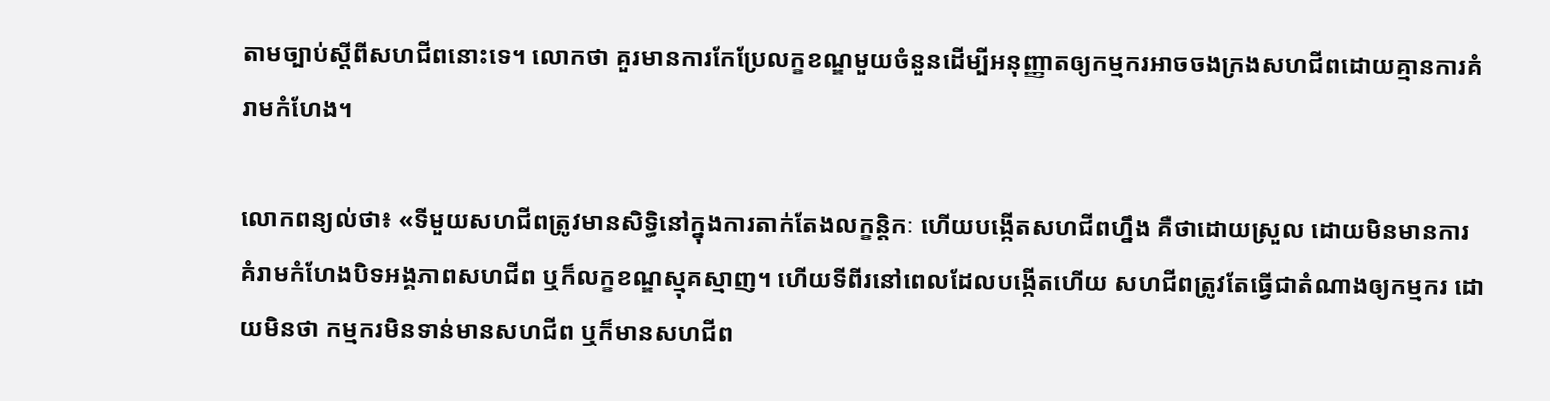តាមច្បាប់ស្តីពីសហជីពនោះទេ។ លោកថា គួរមានការកែប្រែលក្ខខណ្ឌមួយចំនួនដើម្បីអនុញ្ញាតឲ្យកម្មករអាចចងក្រងសហជីពដោយគ្មានការគំរាមកំហែង។

លោកពន្យល់ថា៖ «ទីមួយសហជីពត្រូវមានសិទ្ធិនៅក្នុងការតាក់តែងលក្ខន្តិកៈ ហើយបង្កើតសហជីពហ្នឹង គឺថាដោយស្រួល ដោយមិនមានការ គំរាមកំហែងបិទអង្គភាពសហជីព ឬក៏លក្ខខណ្ឌស្មុគស្មាញ។ ហើយទីពីរនៅពេលដែលបង្កើតហើយ សហជីពត្រូវតែធ្វើជាតំណាងឲ្យកម្មករ ដោយមិនថា កម្មករមិនទាន់មានសហជីព ឬក៏មានសហជីព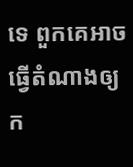ទេ ពួកគេអាចធ្វើតំណាងឲ្យក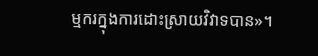ម្មករក្នុងការដោះស្រាយវិវាទបាន»។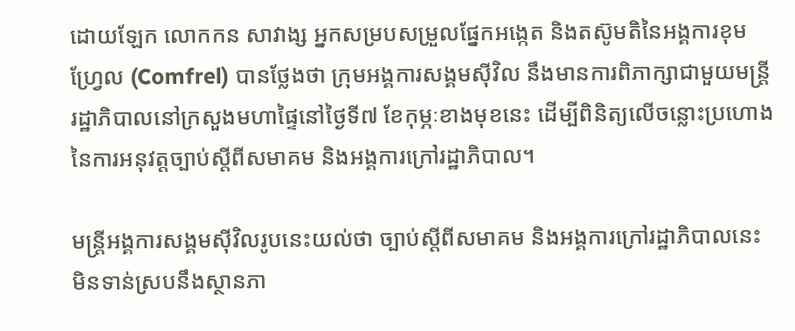ដោយឡែក លោកកន សាវាង្ស អ្នកសម្របសម្រួលផ្នែកអង្កេត និងតស៊ូមតិនៃអង្គការខុមហ្វ្រែល (Comfrel) បានថ្លែងថា ក្រុមអង្គការសង្គមស៊ីវិល នឹងមានការពិភាក្សាជាមួយមន្ត្រីរដ្ឋាភិបាលនៅក្រសួងមហាផ្ទៃនៅថ្ងៃទី៧ ខែកុម្ភៈខាងមុខនេះ ដើម្បីពិនិត្យលើចន្លោះប្រហោងនៃការអនុវត្តច្បាប់ស្តីពីសមាគម និងអង្គការក្រៅរដ្ឋាភិបាល។

មន្ត្រីអង្គការសង្គមស៊ីវិលរូបនេះយល់ថា ច្បាប់ស្តីពីសមាគម និងអង្គការក្រៅរដ្ឋាភិបាលនេះ មិនទាន់ស្របនឹងស្ថានភា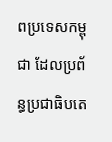ពប្រទេសកម្ពុជា ដែលប្រព័ន្ធប្រជាធិបតេ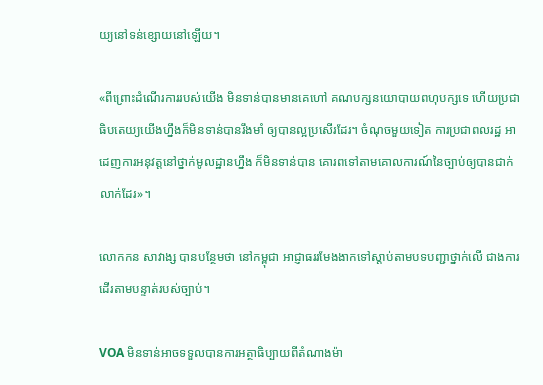យ្យនៅទន់ខ្សោយនៅឡើយ។

«ពីព្រោះដំណើរការរបស់យើង មិនទាន់បានមានគេហៅ គណបក្សនយោបាយពហុបក្សទេ ហើយប្រជាធិបតេយ្យយើងហ្នឹងក៏មិនទាន់បានរឹងមាំ ឲ្យបានល្អប្រសើរដែរ។ ចំណុចមួយទៀត ការប្រជាពលរដ្ឋ អាដេញការអនុវត្តនៅថ្នាក់មូលដ្ឋានហ្នឹង ក៏មិនទាន់បាន គោរពទៅតាមគោលការណ៍នៃច្បាប់ឲ្យបានជាក់លាក់ដែរ»។

លោកកន សាវាង្ស បានបន្ថែមថា នៅកម្ពុជា អាជ្ញាធររមែងងាកទៅស្តាប់តាមបទបញ្ជាថ្នាក់លើ ជាងការដើរតាមបន្ទាត់របស់ច្បាប់។

VOA មិនទាន់អាចទទួលបានការអត្ថាធិប្បាយពីតំណាងម៉ា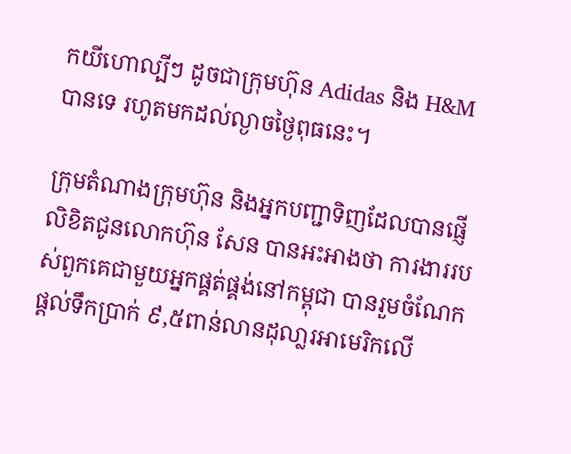កយីហោល្បីៗ ដូចជាក្រុមហ៊ុន Adidas និង H&M បានទេ រហូតមកដល់ល្ងាចថ្ងៃពុធនេះ។

ក្រុមតំណាងក្រុមហ៊ុន និងអ្នកបញ្ជាទិញដែលបានផ្ញើលិខិតជូនលោកហ៊ុន សែន បានអះអាងថា ការងាររបស់ពួកគេជាមួយអ្នកផ្គត់ផ្គង់នៅកម្ពុជា បានរួមចំណែកផ្តល់ទឹកប្រាក់ ៩,៥ពាន់លានដុលា្លរអាមេរិកលើ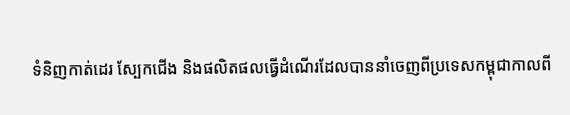ទំនិញកាត់ដេរ ស្បែកជើង និងផលិតផលធ្វើដំណើរដែលបាននាំចេញពីប្រទេសកម្ពុជាកាលពី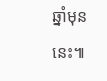ឆ្នាំមុននេះ៕